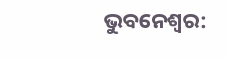ଭୁବନେଶ୍ୱର: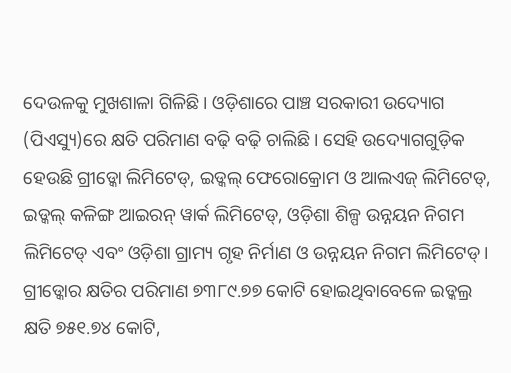ଦେଉଳକୁ ମୁଖଶାଳା ଗିଳିଛି। ଓଡ଼ିଶାରେ ପାଞ୍ଚ ସରକାରୀ ଉଦ୍ୟୋଗ (ପିଏସ୍ୟୁ)ରେ କ୍ଷତି ପରିମାଣ ବଢ଼ି ବଢ଼ି ଚାଲିଛି। ସେହି ଉଦ୍ୟୋଗଗୁଡ଼ିକ ହେଉଛି ଗ୍ରୀଡ୍କୋ ଲିମିଟେଡ୍, ଇଡ୍କଲ୍ ଫେରୋକ୍ରୋମ ଓ ଆଲଏଜ୍ ଲିମିଟେଡ୍, ଇଡ୍କଲ୍ କଳିଙ୍ଗ ଆଇରନ୍ ୱାର୍କ ଲିମିଟେଡ୍, ଓଡ଼ିଶା ଶିଳ୍ପ ଉନ୍ନୟନ ନିଗମ ଲିମିଟେଡ୍ ଏବଂ ଓଡ଼ିଶା ଗ୍ରାମ୍ୟ ଗୃହ ନିର୍ମାଣ ଓ ଉନ୍ନୟନ ନିଗମ ଲିମିଟେଡ୍। ଗ୍ରୀଡ୍କୋର କ୍ଷତିର ପରିମାଣ ୭୩୮୯.୭୭ କୋଟି ହୋଇଥିବାବେଳେ ଇଡ୍କଲ୍ର କ୍ଷତି ୭୫୧.୭୪ କୋଟି,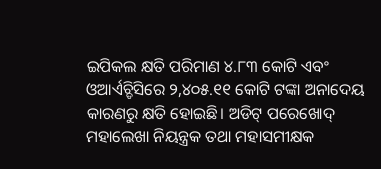ଇପିକଲ କ୍ଷତି ପରିମାଣ ୪.୮୩ କୋଟି ଏବଂ ଓଆର୍ଏଚ୍ଡିସିରେ ୨,୪୦୫.୧୧ କୋଟି ଟଙ୍କା ଅନାଦେୟ କାରଣରୁ କ୍ଷତି ହୋଇଛି। ଅଡିଟ୍ ପରେଖୋଦ୍ ମହାଲେଖା ନିୟନ୍ତ୍ରକ ତଥା ମହାସମୀକ୍ଷକ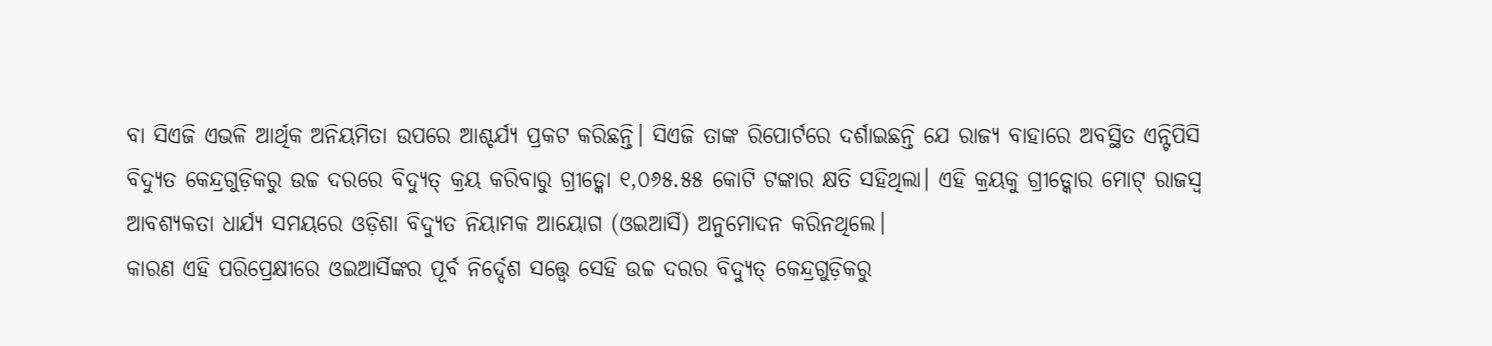ବା ସିଏଜି ଏଭଳି ଆର୍ଥିକ ଅନିୟମିତା ଉପରେ ଆଶ୍ଚର୍ଯ୍ୟ ପ୍ରକଟ କରିଛନ୍ତି। ସିଏଜି ତାଙ୍କ ରିପୋର୍ଟରେ ଦର୍ଶାଇଛନ୍ତି ଯେ ରାଜ୍ୟ ବାହାରେ ଅବସ୍ଥିତ ଏନ୍ଟିପିସି ବିଦ୍ୟୁତ କେନ୍ଦ୍ରଗୁଡ଼ିକରୁ ଉଚ୍ଚ ଦରରେ ବିଦ୍ୟୁତ୍ କ୍ରୟ କରିବାରୁ ଗ୍ରୀଡ୍କୋ ୧,୦୬୫.୫୫ କୋଟି ଟଙ୍କାର କ୍ଷତି ସହିଥିଲା। ଏହି କ୍ରୟକୁ ଗ୍ରୀଡ୍କୋର ମୋଟ୍ ରାଜସ୍ୱ ଆବଶ୍ୟକତା ଧାର୍ଯ୍ୟ ସମୟରେ ଓଡ଼ିଶା ବିଦ୍ୟୁତ ନିୟାମକ ଆୟୋଗ (ଓଇଆର୍ସି) ଅନୁମୋଦନ କରିନଥିଲେ।
କାରଣ ଏହି ପରିପ୍ରେକ୍ଷୀରେ ଓଇଆର୍ସିଙ୍କର ପୂର୍ବ ନିର୍ଦ୍ଦେଶ ସତ୍ତ୍ୱେ ସେହି ଉଚ୍ଚ ଦରର ବିଦ୍ୟୁତ୍ କେନ୍ଦ୍ରଗୁଡ଼ିକରୁ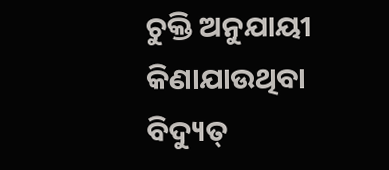ଚୁକ୍ତି ଅନୁଯାୟୀ କିଣାଯାଉଥିବା ବିଦ୍ୟୁତ୍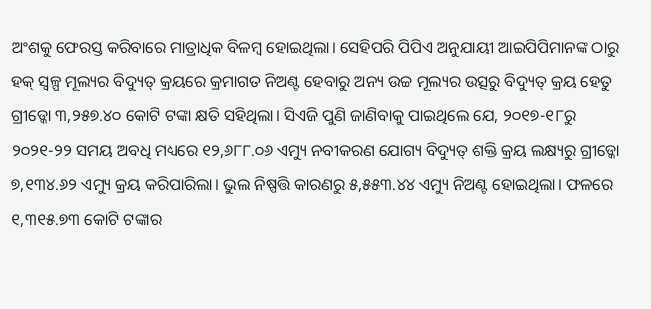ଅଂଶକୁ ଫେରସ୍ତ କରିବାରେ ମାତ୍ରାଧିକ ବିଳମ୍ବ ହୋଇଥିଲା। ସେହିପରି ପିପିଏ ଅନୁଯାୟୀ ଆଇପିପିମାନଙ୍କ ଠାରୁ ହକ୍ ସ୍ୱଳ୍ପ ମୂଲ୍ୟର ବିଦ୍ୟୁତ୍ କ୍ରୟରେ କ୍ରମାଗତ ନିଅଣ୍ଟ ହେବାରୁ ଅନ୍ୟ ଉଚ୍ଚ ମୂଲ୍ୟର ଉତ୍ସରୁ ବିଦ୍ୟୁତ୍ କ୍ରୟ ହେତୁ ଗ୍ରୀଡ୍କୋ ୩,୨୫୭.୪୦ କୋଟି ଟଙ୍କା କ୍ଷତି ସହିଥିଲା। ସିଏଜି ପୁଣି ଜାଣିବାକୁ ପାଇଥିଲେ ଯେ, ୨୦୧୭-୧୮ରୁ ୨୦୨୧-୨୨ ସମୟ ଅବଧି ମଧ୍ୟରେ ୧୨,୬୮୮.୦୬ ଏମ୍ୟୁ ନବୀକରଣ ଯୋଗ୍ୟ ବିଦ୍ୟୁତ୍ ଶକ୍ତି କ୍ରୟ ଲକ୍ଷ୍ୟରୁ ଗ୍ରୀଡ୍କୋ ୭,୧୩୪.୬୨ ଏମ୍ୟୁ କ୍ରୟ କରିପାରିଲା। ଭୁଲ ନିଷ୍ପତ୍ତି କାରଣରୁ ୫,୫୫୩.୪୪ ଏମ୍ୟୁ ନିଅଣ୍ଟ ହୋଇଥିଲା। ଫଳରେ ୧,୩୧୫.୭୩ କୋଟି ଟଙ୍କାର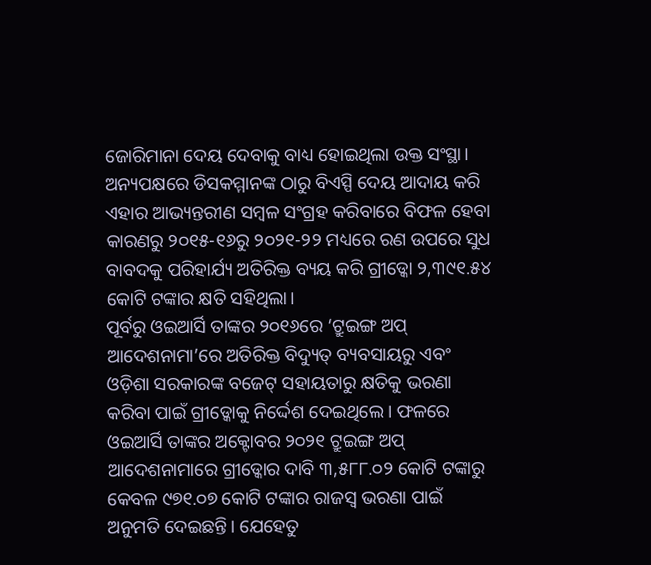ଜୋରିମାନା ଦେୟ ଦେବାକୁ ବାଧ୍ୟ ହୋଇଥିଲା ଉକ୍ତ ସଂସ୍ଥା। ଅନ୍ୟପକ୍ଷରେ ଡିସକମ୍ମାନଙ୍କ ଠାରୁ ବିଏସ୍ପି ଦେୟ ଆଦାୟ କରି ଏହାର ଆଭ୍ୟନ୍ତରୀଣ ସମ୍ବଳ ସଂଗ୍ରହ କରିବାରେ ବିଫଳ ହେବା କାରଣରୁ ୨୦୧୫-୧୬ରୁ ୨୦୨୧-୨୨ ମଧ୍ୟରେ ରଣ ଉପରେ ସୁଧ ବାବଦକୁ ପରିହାର୍ଯ୍ୟ ଅତିରିକ୍ତ ବ୍ୟୟ କରି ଗ୍ରୀଡ୍କୋ ୨,୩୯୧.୫୪ କୋଟି ଟଙ୍କାର କ୍ଷତି ସହିଥିଲା।
ପୂର୍ବରୁ ଓଇଆର୍ସି ତାଙ୍କର ୨୦୧୬ରେ ‘ଟ୍ରୁଇଙ୍ଗ ଅପ୍ ଆଦେଶନାମା’ରେ ଅତିରିକ୍ତ ବିଦ୍ୟୁତ୍ ବ୍ୟବସାୟରୁ ଏବଂ ଓଡ଼ିଶା ସରକାରଙ୍କ ବଜେଟ୍ ସହାୟତାରୁ କ୍ଷତିକୁ ଭରଣା କରିବା ପାଇଁ ଗ୍ରୀଡ୍କୋକୁ ନିର୍ଦ୍ଦେଶ ଦେଇଥିଲେ। ଫଳରେ ଓଇଆର୍ସି ତାଙ୍କର ଅକ୍ଟୋବର ୨୦୨୧ ଟ୍ରୁଇଙ୍ଗ ଅପ୍ ଆଦେଶନାମାରେ ଗ୍ରୀଡ୍କୋର ଦାବି ୩,୫୮୮.୦୨ କୋଟି ଟଙ୍କାରୁ କେବଳ ୯୭୧.୦୭ କୋଟି ଟଙ୍କାର ରାଜସ୍ୱ ଭରଣା ପାଇଁ ଅନୁମତି ଦେଇଛନ୍ତି। ଯେହେତୁ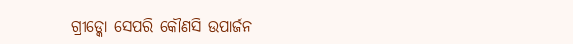ଗ୍ରୀଡ୍କୋ ସେପରି କୌଣସି ଉପାର୍ଜନ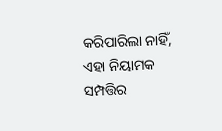କରିପାରିଲା ନାହିଁ, ଏହା ନିୟାମକ ସମ୍ପତ୍ତିର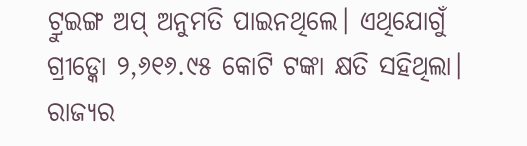ଟ୍ରୁଇଙ୍ଗ ଅପ୍ ଅନୁମତି ପାଇନଥିଲେ। ଏଥିଯୋଗୁଁ ଗ୍ରୀଡ୍କୋ ୨,୬୧୬.୯୫ କୋଟି ଟଙ୍କା କ୍ଷତି ସହିଥିଲା।
ରାଜ୍ୟର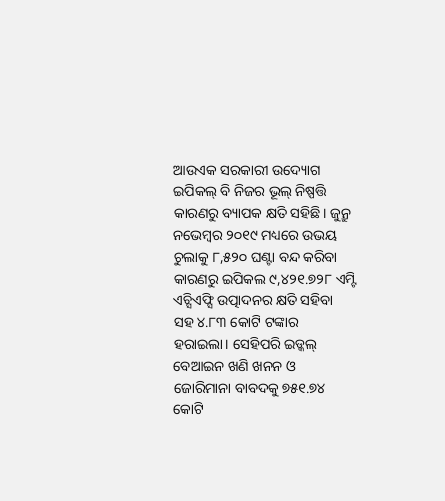ଆଉଏକ ସରକାରୀ ଉଦ୍ୟୋଗ ଇପିକଲ୍ ବି ନିଜର ଭୂଲ୍ ନିଷ୍ପତ୍ତି କାରଣରୁ ବ୍ୟାପକ କ୍ଷତି ସହିଛି। ଜୁନ୍ରୁ ନଭେମ୍ବର ୨୦୧୯ ମଧ୍ୟରେ ଉଭୟ ଚୁଲାକୁ ୮,୫୨୦ ଘଣ୍ଟା ବନ୍ଦ କରିବା କାରଣରୁ ଇପିକଲ ୯,୪୨୧.୭୨୮ ଏମ୍ଟି ଏଚ୍ସିଏଫ୍ସି ଉତ୍ପାଦନର କ୍ଷତି ସହିବା ସହ ୪.୮୩ କୋଟି ଟଙ୍କାର ହରାଇଲା। ସେହିପରି ଇଡ୍କଲ୍ ବେଆଇନ ଖଣି ଖନନ ଓ ଜୋରିମାନା ବାବଦକୁ ୭୫୧.୭୪ କୋଟି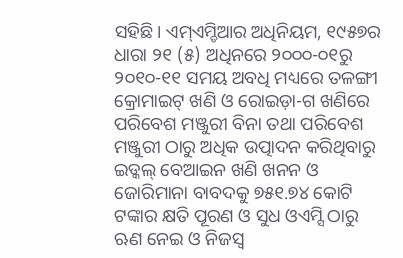ସହିଛି। ଏମ୍ଏମ୍ଡିଆର ଅଧିନିୟମ, ୧୯୫୭ର ଧାରା ୨୧ (୫) ଅଧିନରେ ୨୦୦୦-୦୧ରୁ ୨୦୧୦-୧୧ ସମୟ ଅବଧି ମଧ୍ୟରେ ତଳଙ୍ଗୀ କ୍ରୋମାଇଟ୍ ଖଣି ଓ ରୋଇଡ଼ା-ଗ ଖଣିରେ ପରିବେଶ ମଞ୍ଜୁରୀ ବିନା ତଥା ପରିବେଶ ମଞ୍ଜୁରୀ ଠାରୁ ଅଧିକ ଉତ୍ପାଦନ କରିଥିବାରୁ ଇଡ୍କଲ୍ ବେଆଇନ ଖଣି ଖନନ ଓ ଜୋରିମାନା ବାବଦକୁ ୭୫୧.୭୪ କୋଟି ଟଙ୍କାର କ୍ଷତି ପୂରଣ ଓ ସୁଧ ଓଏମ୍ସି ଠାରୁ ଋଣ ନେଇ ଓ ନିଜସ୍ୱ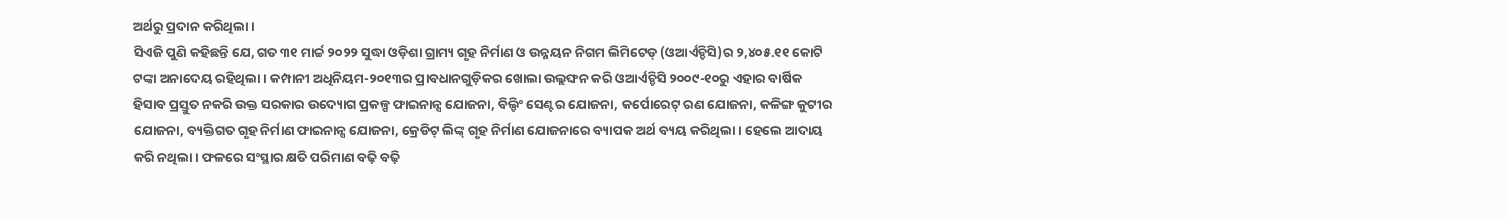ଅର୍ଥରୁ ପ୍ରଦାନ କରିଥିଲା ।
ସିଏଜି ପୁଣି କହିଛନ୍ତି ଯେ, ଗତ ୩୧ ମାର୍ଚ୍ଚ ୨୦୨୨ ସୁଦ୍ଧା ଓଡ଼ିଶା ଗ୍ରାମ୍ୟ ଗୃହ ନିର୍ମାଣ ଓ ଉନ୍ନୟନ ନିଗମ ଲିମିଟେଡ୍ (ଓଆର୍ଏଚ୍ଡିସି)ର ୨,୪୦୫.୧୧ କୋଟି ଟଙ୍କା ଅନାଦେୟ ରହିଥିଲା। କମ୍ପାନୀ ଅଧିନିୟମ-୨୦୧୩ର ପ୍ରାବଧାନଗୁଡ଼ିକର ଖୋଲା ଉଲ୍ଲଙ୍ଘନ କରି ଓଆର୍ଏଚ୍ଡିସି ୨୦୦୯-୧୦ରୁ ଏହାର ବାର୍ଷିକ ହିସାବ ପ୍ରସ୍ତୁତ ନକରି ଉକ୍ତ ସରକାର ଉଦ୍ୟୋଗ ପ୍ରକଳ୍ପ ଫାଇନାନ୍ସ ଯୋଜନା, ବିଲ୍ଡିଂ ସେଣ୍ଟର ଯୋଜନା, କର୍ପୋରେଟ୍ ରଣ ଯୋଜନା, କଳିଙ୍ଗ କୁଟୀର ଯୋଜନା, ବ୍ୟକ୍ତିଗତ ଗୃହ ନିର୍ମାଣ ଫାଇନାନ୍ସ ଯୋଜନା, କ୍ରେଡିଟ୍ ଲିଙ୍କ୍ ଗୃହ ନିର୍ମାଣ ଯୋଜନାରେ ବ୍ୟାପକ ଅର୍ଥ ବ୍ୟୟ କରିଥିଲା। ହେଲେ ଆଦାୟ କରି ନଥିଲା। ଫଳରେ ସଂସ୍ଥାର କ୍ଷତି ପରିମାଣ ବଢ଼ି ବଢ଼ି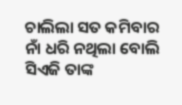ଚାଲିଲା ସତ କମିବାର ନାଁ ଧରି ନଥିଲା ବୋଲି ସିଏଜି ତାଙ୍କ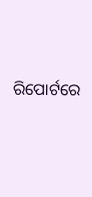ରିପୋର୍ଟରେ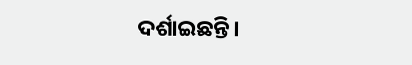ଦର୍ଶାଇଛନ୍ତି।